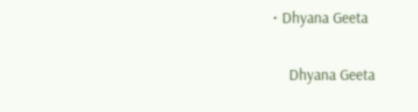• Dhyana Geeta

    Dhyana Geeta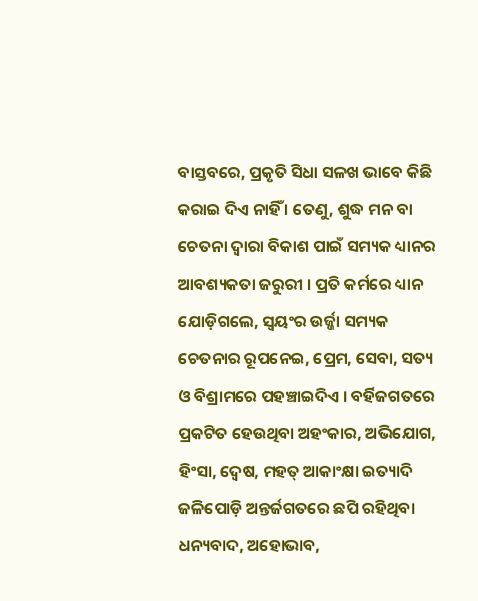ବାସ୍ତବରେ, ପ୍ରକୃତି ସିଧା ସଳଖ ଭାବେ କିଛି କରାଇ ଦିଏ ନାହିଁ । ତେଣୁ, ଶୁଦ୍ଧ ମନ ବା ଚେତନା ଦ୍ୱାରା ବିକାଶ ପାଇଁ ସମ୍ୟକ ଧ୍ୟାନର ଆବଶ୍ୟକତା ଜରୁରୀ । ପ୍ରତି କର୍ମରେ ଧ୍ୟାନ ଯୋଡ଼ିଗଲେ, ସ୍ୱୟଂର ଉର୍ଜ୍ଜା ସମ୍ୟକ ଚେତନାର ରୂପନେଇ, ପ୍ରେମ, ସେବା, ସତ୍ୟ ଓ ବିଶ୍ରାମରେ ପହଞ୍ଚାଇଦିଏ । ବର୍ହିଜଗତରେ ପ୍ରକଟିତ ହେଉଥିବା ଅହଂକାର, ଅଭିଯୋଗ, ହିଂସା, ଦ୍ୱେଷ, ମହତ୍ ଆକାଂକ୍ଷା ଇତ୍ୟାଦି ଜଳିପୋଡ଼ି ଅନ୍ତର୍ଜଗତରେ ଛପି ରହିଥିବା ଧନ୍ୟବାଦ, ଅହୋଭାବ,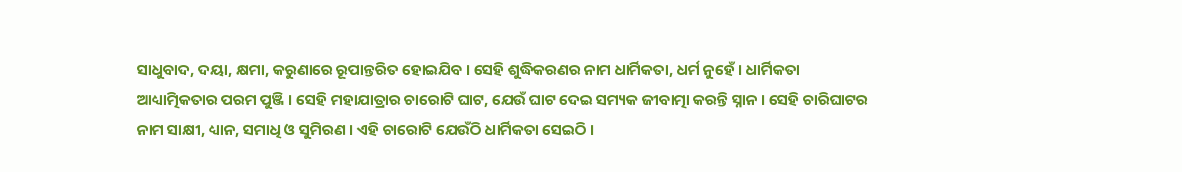ସାଧୁବାଦ, ଦୟା, କ୍ଷମା, କରୁଣାରେ ରୂପାନ୍ତରିତ ହୋଇଯିବ । ସେହି ଶୁଦ୍ଧିକରଣର ନାମ ଧାର୍ମିକତା, ଧର୍ମ ନୁହେଁ । ଧାର୍ମିକତା ଆଧ୍ୟାତ୍ମିକତାର ପରମ ପୁଞ୍ଜି । ସେହି ମହାଯାତ୍ରାର ଚାରୋଟି ଘାଟ, ଯେଉଁ ଘାଟ ଦେଇ ସମ୍ୟକ ଜୀବାତ୍ମା କରନ୍ତି ସ୍ନାନ । ସେହି ଚାରିଘାଟର ନାମ ସାକ୍ଷୀ, ଧ୍ୟାନ, ସମାଧି ଓ ସୁମିରଣ । ଏହି ଚାରୋଟି ଯେଉଁଠି ଧାର୍ମିକତା ସେଇଠି ।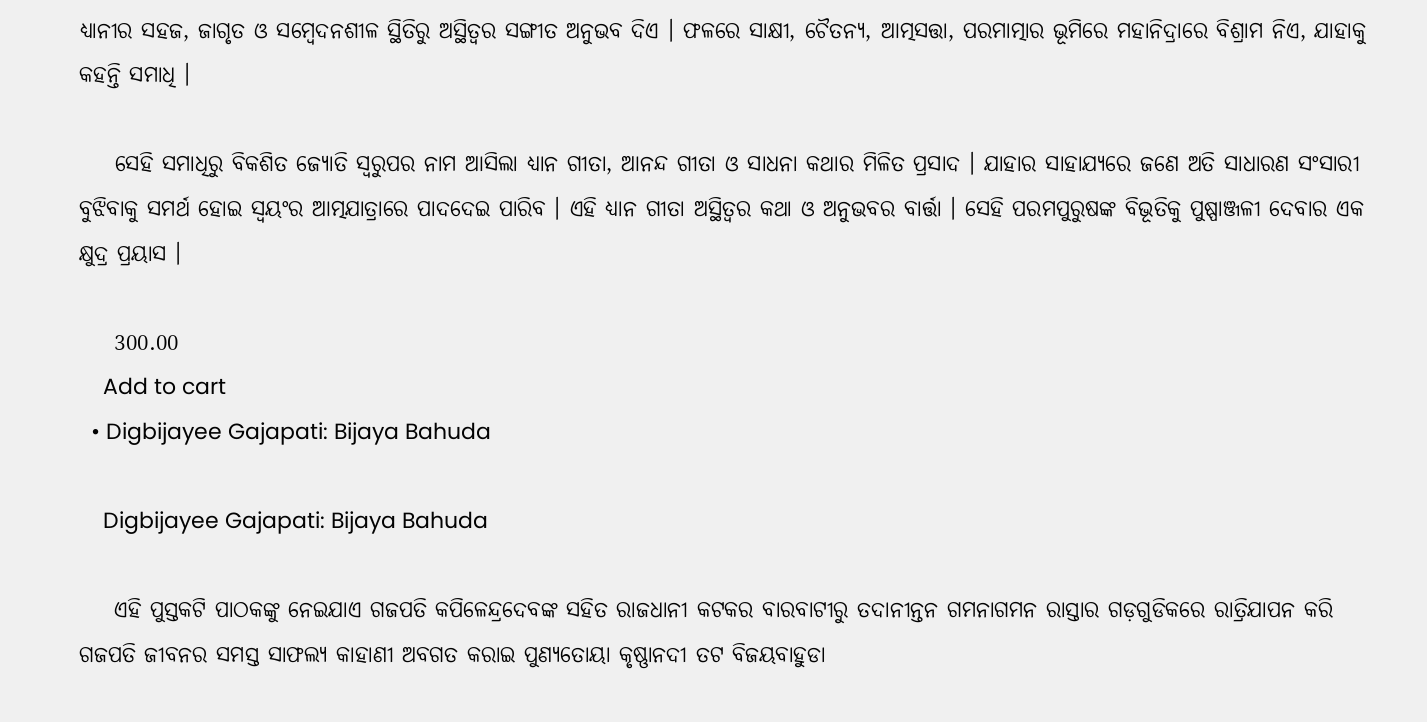ଧ୍ୟାନୀର ସହଜ, ଜାଗୃତ ଓ ସମ୍ବେଦନଶୀଳ ସ୍ଥିତିରୁ ଅସ୍ଥିତ୍ୱର ସଙ୍ଗୀତ ଅନୁଭବ ଦିଏ । ଫଳରେ ସାକ୍ଷୀ, ଚୈତନ୍ୟ, ଆତ୍ମସତ୍ତା, ପରମାତ୍ମାର ଭୂମିରେ ମହାନିଦ୍ରାରେ ବିଶ୍ରାମ ନିଏ, ଯାହାକୁ କହନ୍ତି ସମାଧି ।

    ସେହି ସମାଧିରୁ ବିକଶିତ ଜ୍ୟୋତି ସ୍ୱରୁପର ନାମ ଆସିଲା ଧ୍ୟାନ ଗୀତା, ଆନନ୍ଦ ଗୀତା ଓ ସାଧନା କଥାର ମିଳିତ ପ୍ରସାଦ । ଯାହାର ସାହାଯ୍ୟରେ ଜଣେ ଅତି ସାଧାରଣ ସଂସାରୀ ବୁଝିବାକୁ ସମର୍ଥ ହୋଇ ସ୍ୱୟଂର ଆତ୍ମଯାତ୍ରାରେ ପାଦଦେଇ ପାରିବ । ଏହି ଧ୍ୟାନ ଗୀତା ଅସ୍ଥିତ୍ୱର କଥା ଓ ଅନୁଭବର ବାର୍ତ୍ତା । ସେହି ପରମପୁରୁଷଙ୍କ ବିଭୂତିକୁ ପୁଷ୍ପାଞ୍ଜଳୀ ଦେବାର ଏକ କ୍ଷୁଦ୍ର ପ୍ରୟାସ ।

    300.00
    Add to cart
  • Digbijayee Gajapati: Bijaya Bahuda

    Digbijayee Gajapati: Bijaya Bahuda

    ଏହି ପୁସ୍ତକଟି ପାଠକଙ୍କୁ ନେଇଯାଏ ଗଜପତି କପିଳେନ୍ଦ୍ରଦେବଙ୍କ ସହିତ ରାଜଧାନୀ କଟକର ବାରବାଟୀରୁ ତଦାନୀନ୍ତନ ଗମନାଗମନ ରାସ୍ତାର ଗଡ଼ଗୁଡିକରେ ରାତ୍ରିଯାପନ କରି ଗଜପତି ଜୀବନର ସମସ୍ତ ସାଫଲ୍ୟ କାହାଣୀ ଅବଗତ କରାଇ ପୁଣ୍ୟତୋୟା କୃଷ୍ଣାନଦୀ ତଟ ବିଜୟବାହୁଡା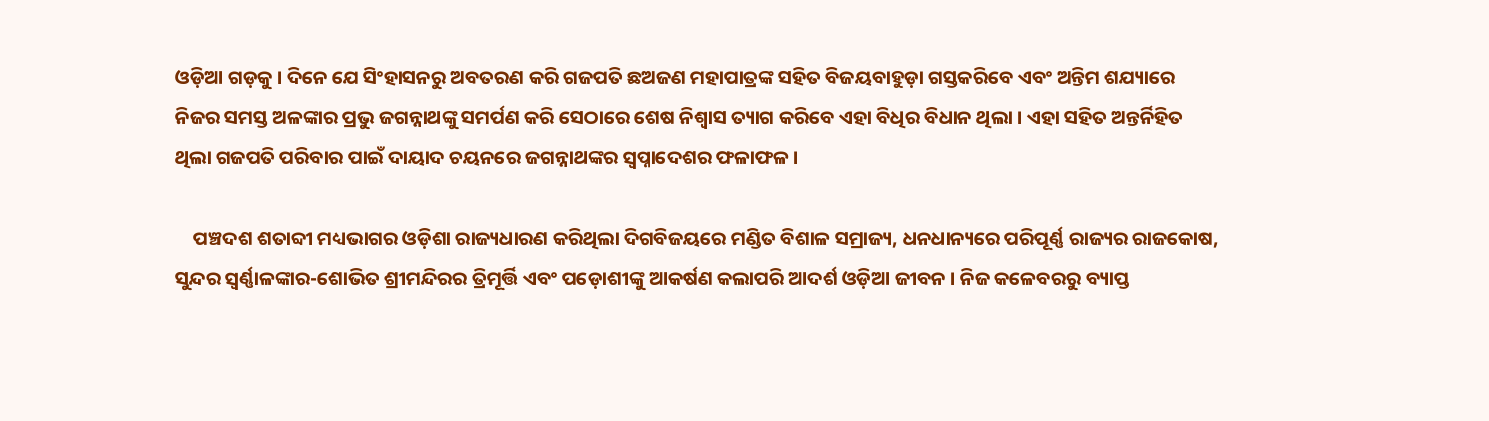ଓଡ଼ିଆ ଗଡ଼କୁ । ଦିନେ ଯେ ସିଂହାସନରୁ ଅବତରଣ କରି ଗଜପତି ଛଅଜଣ ମହାପାତ୍ରଙ୍କ ସହିତ ବିଜୟବାହୁଡ଼ା ଗସ୍ତକରିବେ ଏବଂ ଅନ୍ତିମ ଶଯ୍ୟାରେ ନିଜର ସମସ୍ତ ଅଳଙ୍କାର ପ୍ରଭୁ ଜଗନ୍ନାଥଙ୍କୁ ସମର୍ପଣ କରି ସେଠାରେ ଶେଷ ନିଶ୍ୱାସ ତ୍ୟାଗ କରିବେ ଏହା ବିଧିର ବିଧାନ ଥିଲା । ଏହା ସହିତ ଅନ୍ତର୍ନିହିତ ଥିଲା ଗଜପତି ପରିବାର ପାଇଁ ଦାୟାଦ ଚୟନରେ ଜଗନ୍ନାଥଙ୍କର ସ୍ୱପ୍ନାଦେଶର ଫଳାଫଳ ।

    ପଞ୍ଚଦଶ ଶତାବ୍ଦୀ ମଧ୍ୟଭାଗର ଓଡ଼ିଶା ରାଜ୍ୟଧାରଣ କରିଥିଲା ଦିଗବିଜୟରେ ମଣ୍ଡିତ ବିଶାଳ ସମ୍ରାଜ୍ୟ, ଧନଧାନ୍ୟରେ ପରିପୂର୍ଣ୍ଣ ରାଜ୍ୟର ରାଜକୋଷ, ସୁନ୍ଦର ସ୍ୱର୍ଣ୍ଣାଳଙ୍କାର-ଶୋଭିତ ଶ୍ରୀମନ୍ଦିରର ତ୍ରିମୂର୍ତ୍ତି ଏବଂ ପଡ଼ୋଶୀଙ୍କୁ ଆକର୍ଷଣ କଲାପରି ଆଦର୍ଶ ଓଡ଼ିଆ ଜୀବନ । ନିଜ କଳେବରରୁ ବ୍ୟାପ୍ତ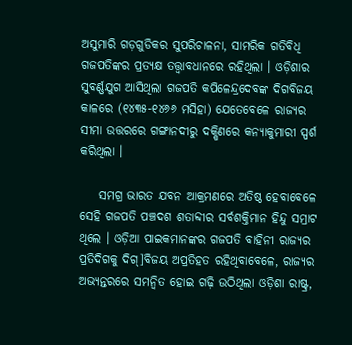ଅସୁମାରି ଗଡ଼ଗୁଡିକର ସୁପରିଚାଳନା, ସାମରିକ ଗତିବିଧି ଗଜପତିଙ୍କର ପ୍ରତ୍ୟକ୍ଷ ତତ୍ତ୍ୱାବଧାନରେ ରହିଥିଲା । ଓଡ଼ିଶାର ସୁବର୍ଣ୍ଣଯୁଗ ଆସିଥିଲା ଗଜପତି କପିଳେନ୍ଦ୍ରଦେବଙ୍କ ଦିଗବିଜୟ କାଳରେ (୧୪୩୫-୧୪୬୬ ମସିହା) ଯେତେବେଳେ ରାଜ୍ୟର ସୀମା ଉତ୍ତରରେ ଗଙ୍ଗାନଦୀରୁ ଦକ୍ଷିଣରେ କନ୍ୟାକୁମାରୀ ସ୍ପର୍ଶ କରିଥିଲା ।

    ସମଗ୍ର ଭାରତ ଯବନ ଆକ୍ରମଣରେ ଅତିଷ୍ଠ ହେବାବେଳେ ସେହି ଗଜପତି ପଞ୍ଚଦଶ ଶତାବ୍ଦୀର ସର୍ବଶକ୍ତିମାନ ହିନ୍ଦୁ ସମ୍ରାଟ ଥିଲେ । ଓଡ଼ିଆ ପାଇକମାନଙ୍କର ଗଜପତି ବାହିନୀ ରାଜ୍ୟର ପ୍ରତିଦିଗକୁ ଦିଗ୍]ବିଜୟ ଅପ୍ରତିହତ ରହିଥିବାବେଳେ, ରାଜ୍ୟର ଅଭ୍ୟନ୍ତରରେ ସମନ୍ୱିତ ହୋଇ ଗଢ଼ି ଉଠିଥିଲା ଓଡ଼ିଶା ରାଷ୍ଟ୍ର,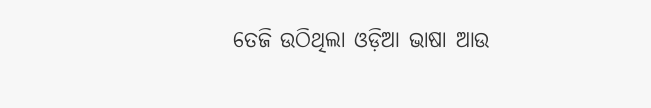ତେଜି ଉଠିଥିଲା ଓଡ଼ିଆ ଭାଷା ଆଉ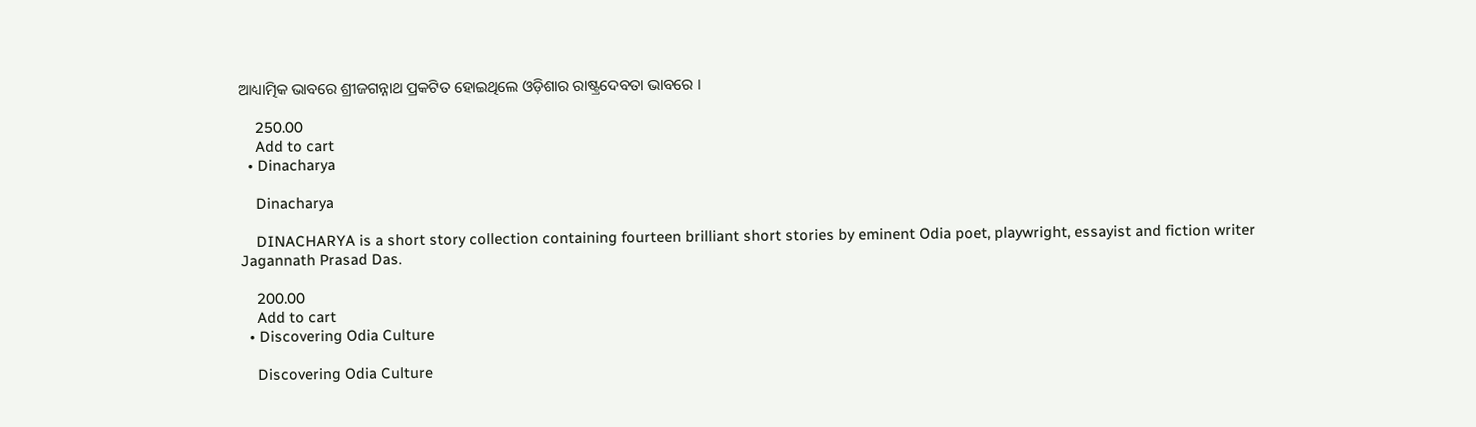ଆଧ୍ୟାତ୍ମିକ ଭାବରେ ଶ୍ରୀଜଗନ୍ନାଥ ପ୍ରକଟିତ ହୋଇଥିଲେ ଓଡ଼ିଶାର ରାଷ୍ଟ୍ରଦେବତା ଭାବରେ ।

    250.00
    Add to cart
  • Dinacharya

    Dinacharya

    DINACHARYA is a short story collection containing fourteen brilliant short stories by eminent Odia poet, playwright, essayist and fiction writer Jagannath Prasad Das.

    200.00
    Add to cart
  • Discovering Odia Culture

    Discovering Odia Culture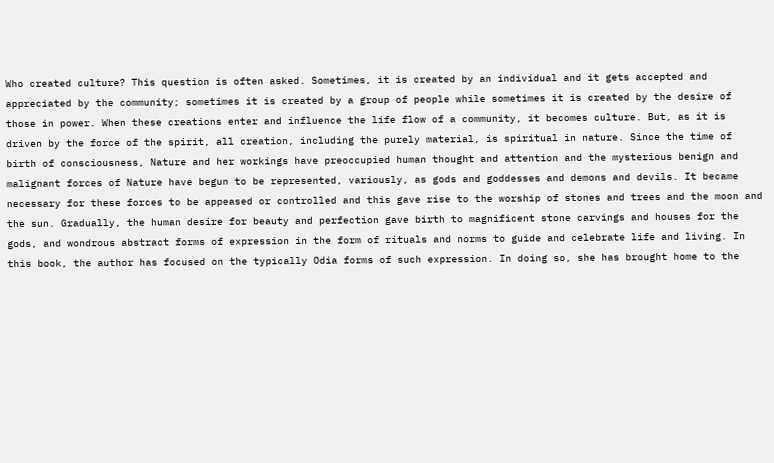Who created culture? This question is often asked. Sometimes, it is created by an individual and it gets accepted and appreciated by the community; sometimes it is created by a group of people while sometimes it is created by the desire of those in power. When these creations enter and influence the life flow of a community, it becomes culture. But, as it is driven by the force of the spirit, all creation, including the purely material, is spiritual in nature. Since the time of birth of consciousness, Nature and her workings have preoccupied human thought and attention and the mysterious benign and malignant forces of Nature have begun to be represented, variously, as gods and goddesses and demons and devils. It became necessary for these forces to be appeased or controlled and this gave rise to the worship of stones and trees and the moon and the sun. Gradually, the human desire for beauty and perfection gave birth to magnificent stone carvings and houses for the gods, and wondrous abstract forms of expression in the form of rituals and norms to guide and celebrate life and living. In this book, the author has focused on the typically Odia forms of such expression. In doing so, she has brought home to the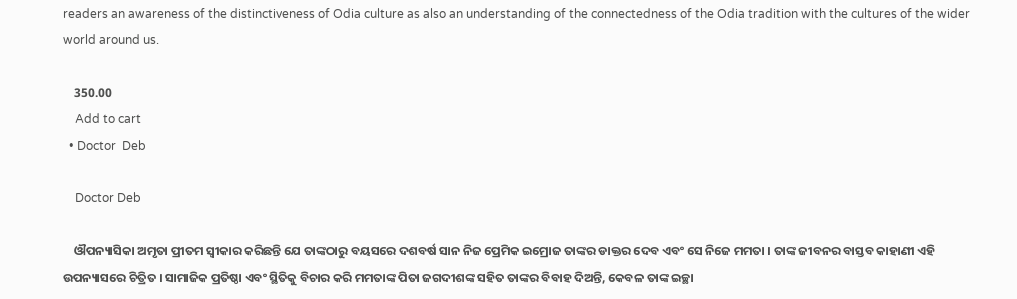readers an awareness of the distinctiveness of Odia culture as also an understanding of the connectedness of the Odia tradition with the cultures of the wider world around us.

    350.00
    Add to cart
  • Doctor  Deb

    Doctor Deb

    ଔପନ୍ୟାସିକା ଅମୃତା ପ୍ରୀତମ ସ୍ୱୀକାର କରିଛନ୍ତି ଯେ ତାଙ୍କଠାରୁ ବୟସରେ ଦଶବର୍ଷ ସାନ ନିଜ ପ୍ରେମିକ ଇମ୍ରୋଜ ତାଙ୍କର ଡାକ୍ତର ଦେବ ଏବଂ ସେ ନିଜେ ମମତା । ତାଙ୍କ ଜୀବନର ବାସ୍ତବ କାହାଣୀ ଏହି ଉପନ୍ୟାସରେ ଚିତ୍ରିତ । ସାମାଜିକ ପ୍ରତିଷ୍ଠା ଏବଂ ସ୍ଥିତିକୁ ବିଚାର କରି ମମତାଙ୍କ ପିତା ଜଗଦୀଶଙ୍କ ସହିତ ତାଙ୍କର ବିବାହ ଦିଅନ୍ତି, କେବଳ ତାଙ୍କ ଇଚ୍ଛା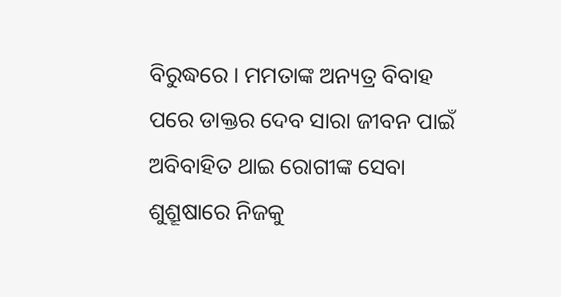ବିରୁଦ୍ଧରେ । ମମତାଙ୍କ ଅନ୍ୟତ୍ର ବିବାହ ପରେ ଡାକ୍ତର ଦେବ ସାରା ଜୀବନ ପାଇଁ ଅବିବାହିତ ଥାଇ ରୋଗୀଙ୍କ ସେବା ଶୁଶ୍ରୂଷାରେ ନିଜକୁ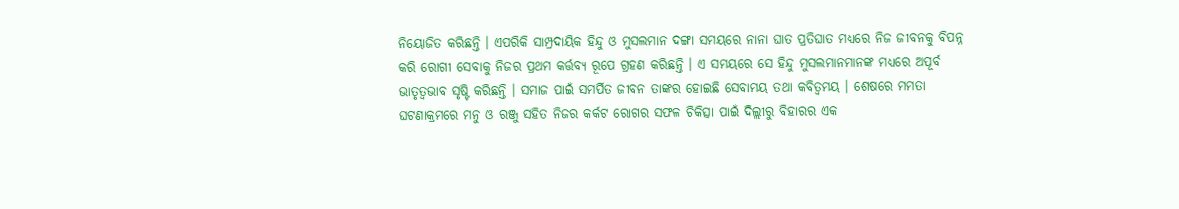ନିୟୋଜିତ କରିଛନ୍ତି । ଏପରିକି ସାମ୍ପ୍ରଦାୟିକ ହିନ୍ଦୁ ଓ ମୁସଲମାନ ଦଙ୍ଗା ସମୟରେ ନାନା ଘାତ ପ୍ରତିଘାତ ମଧ୍ୟରେ ନିଜ ଜୀବନକୁ ବିପନ୍ନ କରି ରୋଗୀ ସେବାକୁ ନିଜର ପ୍ରଥମ କର୍ତ୍ତବ୍ୟ ରୂପେ ଗ୍ରହଣ କରିଛନ୍ତି । ଏ ସମୟରେ ସେ ହିନ୍ଦୁ ମୁସଲମାନମାନଙ୍କ ମଧ୍ୟରେ ଅପୂର୍ବ ଭାତୃତ୍ଵଭାବ ସୃଷ୍ଟି କରିଛନ୍ତି । ସମାଜ ପାଇଁ ସମର୍ପିତ ଜୀବନ ତାଙ୍କର ହୋଇଛି ସେବାମୟ ତଥା କବିତ୍ଵମୟ । ଶେଷରେ ମମତା ଘଟଣାକ୍ରମରେ ମନୁ ଓ ରଞ୍ଜୁ ସହିତ ନିଜର କର୍କଟ ରୋଗର ସଫଳ ଚିକିତ୍ସା ପାଇଁ ଦିଲ୍ଲୀରୁ ବିହାରର ଏକ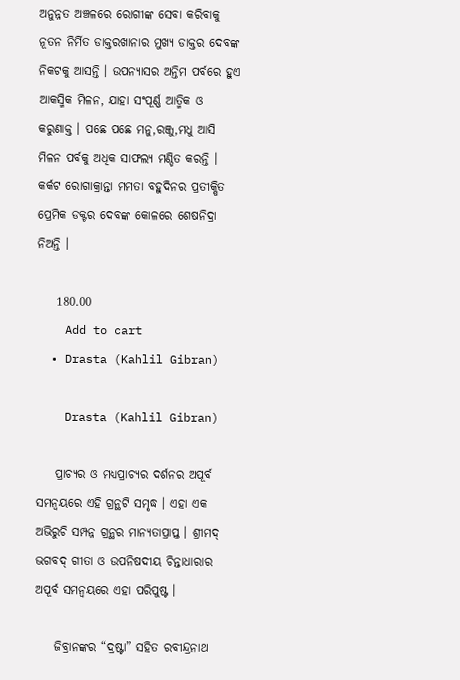ଅନୁନ୍ନତ ଅଞ୍ଚଳରେ ରୋଗୀଙ୍କ ସେବା କରିବାକୁ ନୂତନ ନିର୍ମିତ ଡାକ୍ତରଖାନାର ମୁଖ୍ୟ ଡାକ୍ତର ଦେବଙ୍କ ନିକଟକୁ ଆସନ୍ତି । ଉପନ୍ୟାସର ଅନ୍ତିମ ପର୍ବରେ ହୁଏ ଆକସ୍ମିକ ମିଳନ, ଯାହା ସଂପୂର୍ଣ୍ଣ ଆତ୍ମିକ ଓ କରୁଣାକ୍ତ । ପଛେ ପଛେ ମନୁ,ରଞ୍ଜୁ,ମଧୁ ଆସି ମିଳନ ପର୍ବକୁ ଅଧିକ ସାଫଲ୍ୟ ମଣ୍ଡିତ କରନ୍ତି । କର୍କଟ ରୋଗାକ୍ରାନ୍ତା ମମତା ବହୁଦିନର ପ୍ରତୀକ୍ଷିତ ପ୍ରେମିକ ଡକ୍ଟର ଦେବଙ୍କ କୋଳରେ ଶେଷନିଦ୍ରା ନିଅନ୍ତି ।

    180.00
    Add to cart
  • Drasta (Kahlil Gibran)

    Drasta (Kahlil Gibran)

    ପ୍ରାଚ୍ୟର ଓ ମଧ୍ୟପ୍ରାଚ୍ୟର ଦର୍ଶନର ଅପୂର୍ବ ସମନ୍ୱୟରେ ଏହି ଗ୍ରନ୍ଥଟି ସମୃଦ୍ଧ । ଏହା ଏକ ଅଭିରୁଚି ସମ୍ପନ୍ନ ଗ୍ରନ୍ଥର ମାନ୍ୟତାପ୍ରାପ୍ତ । ଶ୍ରୀମଦ୍ ଭଗବଦ୍ ଗୀତା ଓ ଉପନିଷଦୀୟ ଚିନ୍ତାଧାରାର ଅପୂର୍ବ ସମନ୍ୱୟରେ ଏହା ପରିପୁଷ୍ଟ ।

    ଜିବ୍ରାନଙ୍କର “ଦ୍ରଷ୍ଟା” ସହିତ ରବୀନ୍ଦ୍ରନାଥ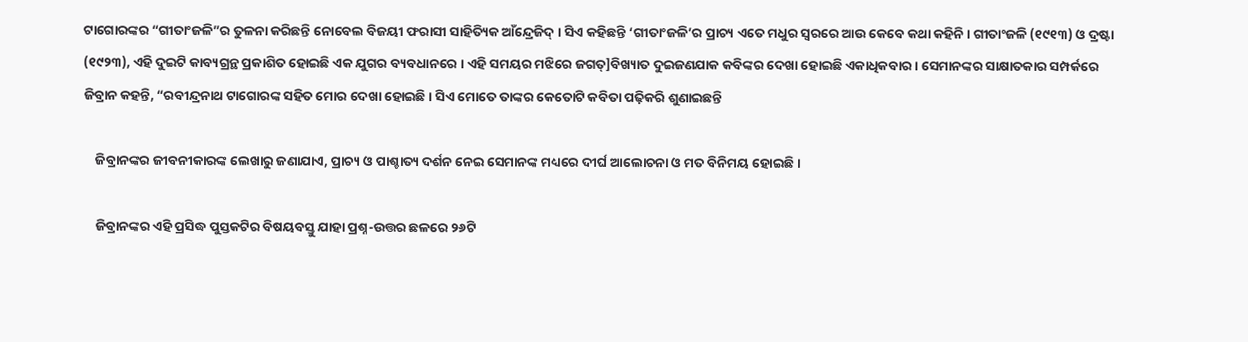ଟାଗୋରଙ୍କର “ଗୀତାଂଜଳି”ର ତୁଳନା କରିଛନ୍ତି ନୋବେଲ ବିଜୟୀ ଫରାସୀ ସାହିତ୍ୟିକ ଆଁନ୍ଦ୍ରେଜିଦ୍ । ସିଏ କହିଛନ୍ତି ‘ଗୀତାଂଜଳି’ର ପ୍ରାଚ୍ୟ ଏତେ ମଧୁର ସ୍ୱରରେ ଆଉ କେବେ କଥା କହିନି । ଗୀତାଂଜଳି (୧୯୧୩) ଓ ଦ୍ରଷ୍ଟା (୧୯୨୩), ଏହି ଦୁଇଟି କାବ୍ୟଗ୍ରନ୍ଥ ପ୍ରକାଶିତ ହୋଇଛି ଏକ ଯୁଗର ବ୍ୟବଧାନରେ । ଏହି ସମୟର ମଝିରେ ଜଗତ୍]ବିଖ୍ୟାତ ଦୁଇଜଣଯାକ କବିଙ୍କର ଦେଖା ହୋଇଛି ଏକାଧିକବାର । ସେମାନଙ୍କର ସାକ୍ଷାତକାର ସମ୍ପର୍କରେ ଜିବ୍ରାନ କହନ୍ତି, “ରବୀନ୍ଦ୍ରନାଥ ଟାଗୋରଙ୍କ ସହିତ ମୋର ଦେଖା ହୋଇଛି । ସିଏ ମୋତେ ତାଙ୍କର କେତୋଟି କବିତା ପଢ଼ିକରି ଶୁଣାଇଛନ୍ତି

    ଜିବ୍ରାନଙ୍କର ଜୀବନୀକାରଙ୍କ ଲେଖାରୁ ଜଣାଯାଏ, ପ୍ରାଚ୍ୟ ଓ ପାଶ୍ଚାତ୍ୟ ଦର୍ଶନ ନେଇ ସେମାନଙ୍କ ମଧ୍ୟରେ ଦୀର୍ଘ ଆଲୋଚନା ଓ ମତ ବିନିମୟ ହୋଇଛି ।

    ଜିବ୍ରାନଙ୍କର ଏହି ପ୍ରସିଦ୍ଧ ପୁସ୍ତକଟିର ବିଷୟବସ୍ତୁ ଯାହା ପ୍ରଶ୍ନ-ଉତ୍ତର ଛଳରେ ୨୬ଟି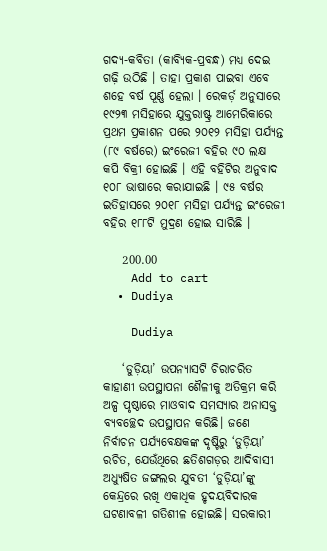ଗଦ୍ୟ-କବିତା (କାବ୍ୟିକ-ପ୍ରବନ୍ଧ) ମଧ୍ୟ ଦେଇ ଗଢ଼ି ଉଠିଛି । ତାହା ପ୍ରକାଶ ପାଇବା ଏବେ ଶହେ ବର୍ଷ ପୂର୍ଣ୍ଣ ହେଲା । ରେକର୍ଡ଼ ଅନୁସାରେ ୧୯୨୩ ମସିହାରେ ଯୁକ୍ତରାଷ୍ଟ୍ର ଆମେରିକାରେ ପ୍ରଥମ ପ୍ରକାଶନ ପରେ ୨୦୧୨ ମସିହା ପର୍ଯ୍ୟନ୍ତ (୮୯ ବର୍ଷରେ) ଇଂରେଜୀ ବହିର ୯୦ ଲକ୍ଷ କପି ବିକ୍ରୀ ହୋଇଛି । ଏହି ବହିଟିର ଅନୁବାଦ ୧୦୮ ଭାଷାରେ କରାଯାଇଛି । ୯୫ ବର୍ଷର ଇତିହାସରେ ୨୦୧୮ ମସିହା ପର୍ଯ୍ୟନ୍ତ ଇଂରେଜୀ ବହିର ୧୮୮ଟି ମୁଦ୍ରଣ ହୋଇ ସାରିଛି ।

    200.00
    Add to cart
  • Dudiya

    Dudiya

    ‘ଡୁଡ଼ିୟା’ ଉପନ୍ୟାସଟି ଚିରାଚରିତ କାହାଣୀ ଉପସ୍ଥାପନା ଶୈଳୀକୁ ଅତିକ୍ରମ କରି ଅଳ୍ପ ପୃଷ୍ଠାରେ ମାଓବାଦ ସମସ୍ୟାର ଅନାସକ୍ତ ବ୍ୟବଚ୍ଛେଦ ଉପସ୍ଥାପନ କରିଛି। ଜଣେ ନିର୍ବାଚନ ପର୍ଯ୍ୟବେକ୍ଷକଙ୍କ ଦୃଷ୍ଟିରୁ ‘ଡୁଡ଼ିୟା’ ରଚିତ, ଯେଉଁଥିରେ ଛତିଶଗଡ଼ର ଆଦିବାସୀ ଅଧ୍ୟୁଷିତ ଜଙ୍ଗଲର ଯୁବତୀ ‘ଡୁଡ଼ିୟା’ଙ୍କୁ କେନ୍ଦ୍ରରେ ରଖି ଏକାଧିକ ହୃଦୟବିଦାରକ ଘଟଣାବଳୀ ଗତିଶୀଳ ହୋଇଛି। ସରକାରୀ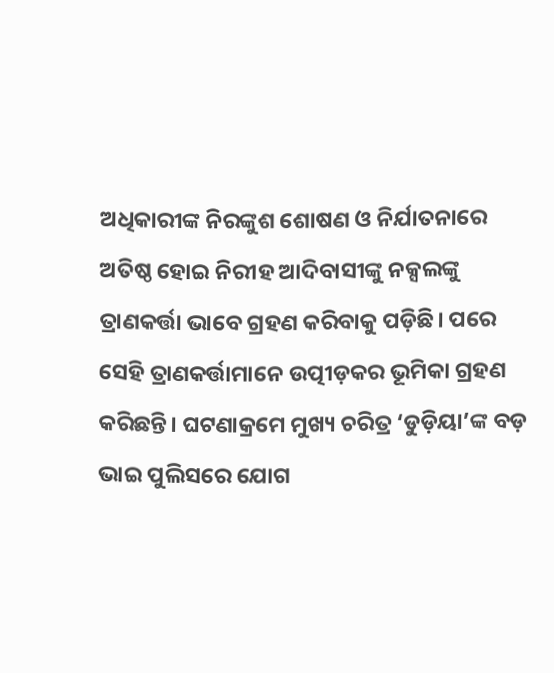ଅଧିକାରୀଙ୍କ ନିରଙ୍କୁଶ ଶୋଷଣ ଓ ନିର୍ଯାତନାରେ ଅତିଷ୍ଠ ହୋଇ ନିରୀହ ଆଦିବାସୀଙ୍କୁ ନକ୍ସଲଙ୍କୁ ତ୍ରାଣକର୍ତ୍ତା ଭାବେ ଗ୍ରହଣ କରିବାକୁ ପଡ଼ିଛି। ପରେ ସେହି ତ୍ରାଣକର୍ତ୍ତାମାନେ ଉତ୍ପୀଡ଼କର ଭୂମିକା ଗ୍ରହଣ କରିଛନ୍ତି। ଘଟଣାକ୍ରମେ ମୁଖ୍ୟ ଚରିତ୍ର ‘ଡୁଡ଼ିୟା’ଙ୍କ ବଡ଼ ଭାଇ ପୁଲିସରେ ଯୋଗ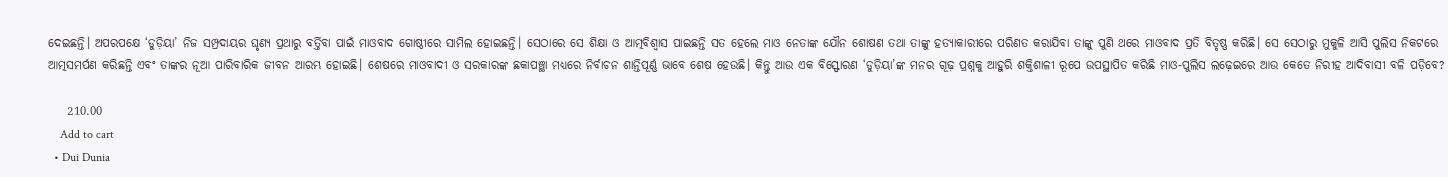ଦେଇଛନ୍ତି। ଅପରପକ୍ଷେ ‘ଡୁଡ଼ିୟା’ ନିଜ ସମ୍ପ୍ରଦାୟର ଘୃଣ୍ୟ ପ୍ରଥାରୁ ବର୍ତ୍ତିବା ପାଇଁ ମାଓବାଦ ଗୋଷ୍ଠୀରେ ସାମିଲ ହୋଇଛନ୍ତି। ସେଠାରେ ସେ ଶିକ୍ଷା ଓ ଆତ୍ମବିଶ୍ଵାସ ପାଇଛନ୍ତି ସତ ହେଲେ ମାଓ ନେତାଙ୍କ ଯୌନ ଶୋଷଣ ତଥା ତାଙ୍କୁ ହତ୍ୟାକାରୀରେ ପରିଣତ କରାଯିବା ତାଙ୍କୁ ପୁଣି ଥରେ ମାଓବାଦ ପ୍ରତି ବିତୃଷ୍ଣ କରିଛି। ସେ ସେଠାରୁ ମୁକୁଳି ଆସି ପୁଲିସ ନିକଟରେ ଆତ୍ମସମର୍ପଣ କରିଛନ୍ତି ଏବଂ ତାଙ୍କର ନୂଆ ପାରିବାରିକ ଜୀବନ ଆରମ୍ଭ ହୋଇଛି। ଶେଷରେ ମାଓବାଦୀ ଓ ସରକାରଙ୍କ ଛକାପଞ୍ଛା ମଧ୍ୟରେ ନିର୍ବାଚନ ଶାନ୍ତିପୂର୍ଣ୍ଣ ଭାବେ ଶେଷ ହେଉଛି। କିନ୍ତୁ ଆଉ ଏକ ବିସ୍ଫୋରଣ ‘ଡୁଡ଼ିୟା’ଙ୍କ ମନର ଗୂଢ଼ ପ୍ରଶ୍ନକୁ ଆହୁରି ଶକ୍ତିଶାଳୀ ରୂପେ ଉପସ୍ଥାପିତ କରିଛି ମାଓ-ପୁଲିସ ଲଢ଼େଇରେ ଆଉ କେତେ ନିରୀହ ଆଦିବାସୀ ବଳି ପଡ଼ିବେ?

    210.00
    Add to cart
  • Dui Dunia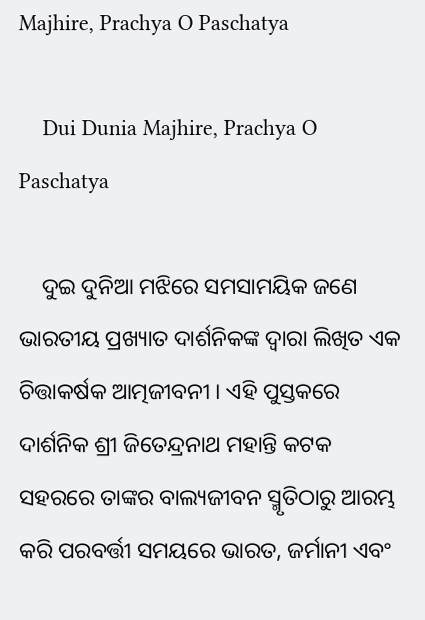Majhire, Prachya O Paschatya

    Dui Dunia Majhire, Prachya O Paschatya

    ଦୁଇ ଦୁନିଆ ମଝିରେ ସମସାମୟିକ ଜଣେ ଭାରତୀୟ ପ୍ରଖ୍ୟାତ ଦାର୍ଶନିକଙ୍କ ଦ୍ୱାରା ଲିଖିତ ଏକ ଚିତ୍ତାକର୍ଷକ ଆତ୍ମଜୀବନୀ । ଏହି ପୁସ୍ତକରେ ଦାର୍ଶନିକ ଶ୍ରୀ ଜିତେନ୍ଦ୍ରନାଥ ମହାନ୍ତି କଟକ ସହରରେ ତାଙ୍କର ବାଲ୍ୟଜୀବନ ସ୍ମୃତିଠାରୁ ଆରମ୍ଭ କରି ପରବର୍ତ୍ତୀ ସମୟରେ ଭାରତ, ଜର୍ମାନୀ ଏବଂ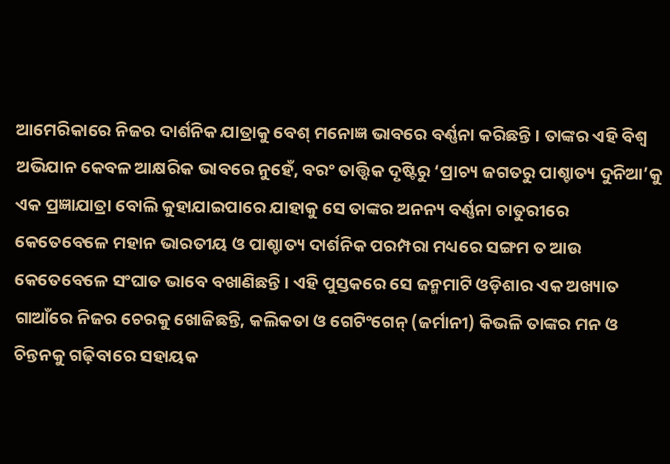ଆମେରିକାରେ ନିଜର ଦାର୍ଶନିକ ଯାତ୍ରାକୁ ବେଶ୍ ମନୋଜ୍ଞ ଭାବରେ ବର୍ଣ୍ଣନା କରିଛନ୍ତି । ତାଙ୍କର ଏହି ବିଶ୍ୱ ଅଭିଯାନ କେବଳ ଆକ୍ଷରିକ ଭାବରେ ନୁହେଁ, ବରଂ ତାତ୍ତ୍ୱିକ ଦୃଷ୍ଟିରୁ ‘ପ୍ରାଚ୍ୟ ଜଗତରୁ ପାଶ୍ଚାତ୍ୟ ଦୁନିଆ’କୁ ଏକ ପ୍ରଜ୍ଞାଯାତ୍ରା ବୋଲି କୁହାଯାଇପାରେ ଯାହାକୁ ସେ ତାଙ୍କର ଅନନ୍ୟ ବର୍ଣ୍ଣନା ଚାତୁରୀରେ କେତେବେଳେ ମହାନ ଭାରତୀୟ ଓ ପାଶ୍ଚାତ୍ୟ ଦାର୍ଶନିକ ପରମ୍ପରା ମଧ୍ୟରେ ସଙ୍ଗମ ତ ଆଉ କେତେବେଳେ ସଂଘାତ ଭାବେ ବଖାଣିଛନ୍ତି । ଏହି ପୁସ୍ତକରେ ସେ ଜନ୍ମମାଟି ଓଡ଼ିଶାର ଏକ ଅଖ୍ୟାତ ଗାଆଁରେ ନିଜର ଚେରକୁ ଖୋଜିଛନ୍ତି, କଲିକତା ଓ ଗେଟିଂଗେନ୍ (ଜର୍ମାନୀ) କିଭଳି ତାଙ୍କର ମନ ଓ ଚିନ୍ତନକୁ ଗଢ଼ିବାରେ ସହାୟକ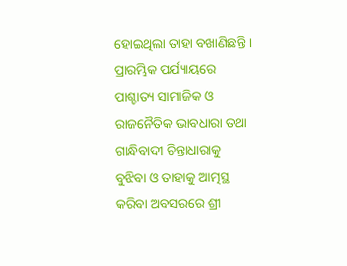ହୋଇଥିଲା ତାହା ବଖାଣିଛନ୍ତି । ପ୍ରାରମ୍ଭିକ ପର୍ଯ୍ୟାୟରେ ପାଶ୍ଚାତ୍ୟ ସାମାଜିକ ଓ ରାଜନୈତିକ ଭାବଧାରା ତଥା ଗାନ୍ଧିବାଦୀ ଚିନ୍ତାଧାରାକୁ ବୁଝିବା ଓ ତାହାକୁ ଆତ୍ମସ୍ଥ କରିବା ଅବସରରେ ଶ୍ରୀ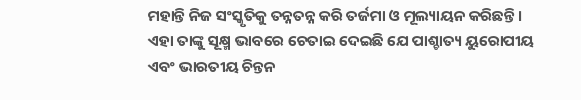ମହାନ୍ତି ନିଜ ସଂସ୍କୃତିକୁ ତନ୍ନତନ୍ନ କରି ତର୍ଜମା ଓ ମୂଲ୍ୟାୟନ କରିଛନ୍ତି । ଏହା ତାଙ୍କୁ ସୂକ୍ଷ୍ମ ଭାବରେ ଚେତାଇ ଦେଇଛି ଯେ ପାଶ୍ଚାତ୍ୟ ୟୁରୋପୀୟ ଏବଂ ଭାରତୀୟ ଚିନ୍ତନ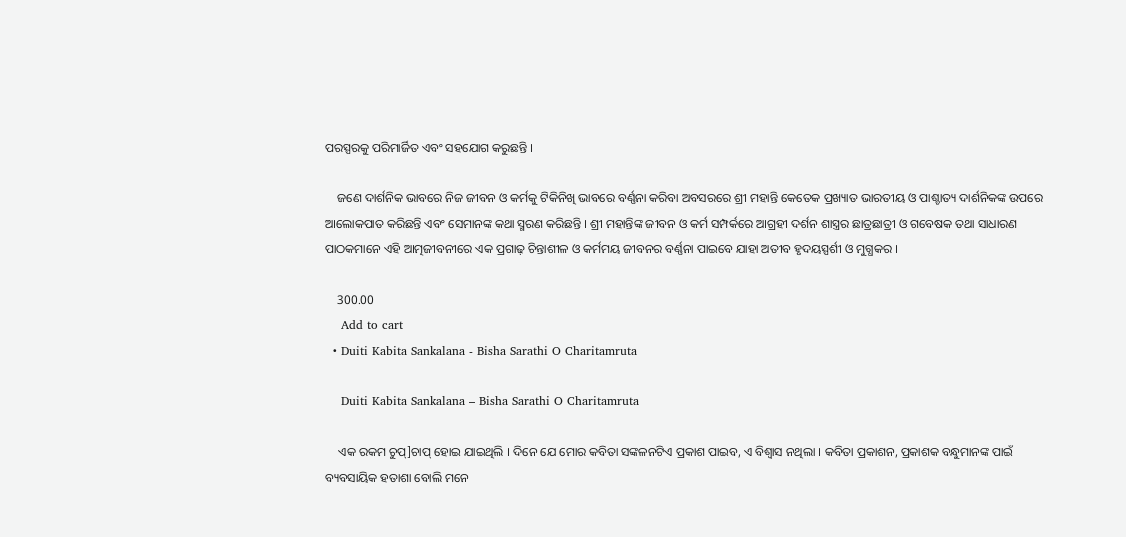ପରସ୍ପରକୁ ପରିମାର୍ଜିତ ଏବଂ ସହଯୋଗ କରୁଛନ୍ତି ।

    ଜଣେ ଦାର୍ଶନିକ ଭାବରେ ନିଜ ଜୀବନ ଓ କର୍ମକୁ ଟିକିନିଖି ଭାବରେ ବର୍ଣ୍ଣନା କରିବା ଅବସରରେ ଶ୍ରୀ ମହାନ୍ତି କେତେକ ପ୍ରଖ୍ୟାତ ଭାରତୀୟ ଓ ପାଶ୍ଚାତ୍ୟ ଦାର୍ଶନିକଙ୍କ ଉପରେ ଆଲୋକପାତ କରିଛନ୍ତି ଏବଂ ସେମାନଙ୍କ କଥା ସ୍ମରଣ କରିଛନ୍ତି । ଶ୍ରୀ ମହାନ୍ତିଙ୍କ ଜୀବନ ଓ କର୍ମ ସମ୍ପର୍କରେ ଆଗ୍ରହୀ ଦର୍ଶନ ଶାସ୍ତ୍ରର ଛାତ୍ରଛାତ୍ରୀ ଓ ଗବେଷକ ତଥା ସାଧାରଣ ପାଠକମାନେ ଏହି ଆତ୍ମଜୀବନୀରେ ଏକ ପ୍ରଗାଢ଼ ଚିନ୍ତାଶୀଳ ଓ କର୍ମମୟ ଜୀବନର ବର୍ଣ୍ଣନା ପାଇବେ ଯାହା ଅତୀବ ହୃଦୟସ୍ପର୍ଶୀ ଓ ମୁଗ୍ଧକର ।

    300.00
    Add to cart
  • Duiti Kabita Sankalana - Bisha Sarathi O Charitamruta

    Duiti Kabita Sankalana – Bisha Sarathi O Charitamruta

    ଏକ ରକମ ଚୁପ୍]ଚାପ୍ ହୋଇ ଯାଇଥିଲି । ଦିନେ ଯେ ମୋର କବିତା ସଙ୍କଳନଟିଏ ପ୍ରକାଶ ପାଇବ, ଏ ବିଶ୍ୱାସ ନଥିଲା । କବିତା ପ୍ରକାଶନ, ପ୍ରକାଶକ ବନ୍ଧୁମାନଙ୍କ ପାଇଁ ବ୍ୟବସାୟିକ ହତାଶା ବୋଲି ମନେ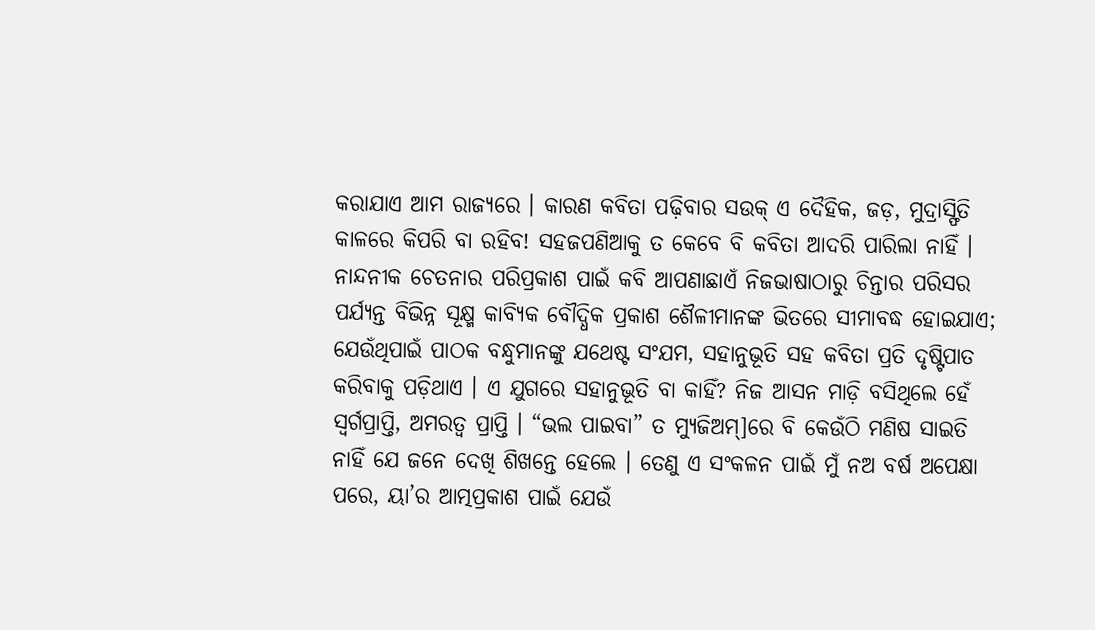କରାଯାଏ ଆମ ରାଜ୍ୟରେ । କାରଣ କବିତା ପଢ଼ିବାର ସଉକ୍ ଏ ଦୈହିକ, ଜଡ଼, ମୁଦ୍ରାସ୍ଫିତି କାଳରେ କିପରି ବା ରହିବ! ସହଜପଣିଆକୁ ତ କେବେ ବି କବିତା ଆଦରି ପାରିଲା ନାହିଁ । ନାନ୍ଦନୀକ ଚେତନାର ପରିପ୍ରକାଶ ପାଇଁ କବି ଆପଣାଛାଏଁ ନିଜଭାଷାଠାରୁ ଚିନ୍ତାର ପରିସର ପର୍ଯ୍ୟନ୍ତ ବିଭିନ୍ନ ସୂକ୍ଷ୍ମ କାବ୍ୟିକ ବୌଦ୍ଧିକ ପ୍ରକାଶ ଶୈଳୀମାନଙ୍କ ଭିତରେ ସୀମାବଦ୍ଧ ହୋଇଯାଏ; ଯେଉଁଥିପାଇଁ ପାଠକ ବନ୍ଧୁମାନଙ୍କୁ ଯଥେଷ୍ଟ ସଂଯମ, ସହାନୁଭୂତି ସହ କବିତା ପ୍ରତି ଦୃଷ୍ଟିପାତ କରିବାକୁ ପଡ଼ିଥାଏ । ଏ ଯୁଗରେ ସହାନୁଭୂତି ବା କାହିଁ? ନିଜ ଆସନ ମାଡ଼ି ବସିଥିଲେ ହେଁ ସ୍ୱର୍ଗପ୍ରାପ୍ତି, ଅମରତ୍ୱ ପ୍ରାପ୍ତି । “ଭଲ ପାଇବା” ତ ମ୍ୟୁଜିଅମ୍]ରେ ବି କେଉଁଠି ମଣିଷ ସାଇତି ନାହିଁ ଯେ ଜନେ ଦେଖି ଶିଖନ୍ତେ ହେଲେ । ତେଣୁ ଏ ସଂକଳନ ପାଇଁ ମୁଁ ନଅ ବର୍ଷ ଅପେକ୍ଷା ପରେ, ୟା’ର ଆତ୍ମପ୍ରକାଶ ପାଇଁ ଯେଉଁ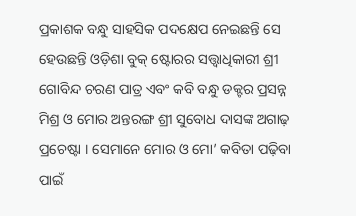ପ୍ରକାଶକ ବନ୍ଧୁ ସାହସିକ ପଦକ୍ଷେପ ନେଇଛନ୍ତି ସେ ହେଉଛନ୍ତି ଓଡ଼ିଶା ବୁକ୍ ଷ୍ଟୋରର ସତ୍ତ୍ୱାଧିକାରୀ ଶ୍ରୀ ଗୋବିନ୍ଦ ଚରଣ ପାତ୍ର ଏବଂ କବି ବନ୍ଧୁ ଡକ୍ଟର ପ୍ରସନ୍ନ ମିଶ୍ର ଓ ମୋର ଅନ୍ତରଙ୍ଗ ଶ୍ରୀ ସୁବୋଧ ଦାସଙ୍କ ଅଗାଢ଼ ପ୍ରଚେଷ୍ଟା । ସେମାନେ ମୋର ଓ ମୋ’ କବିତା ପଢ଼ିବା ପାଇଁ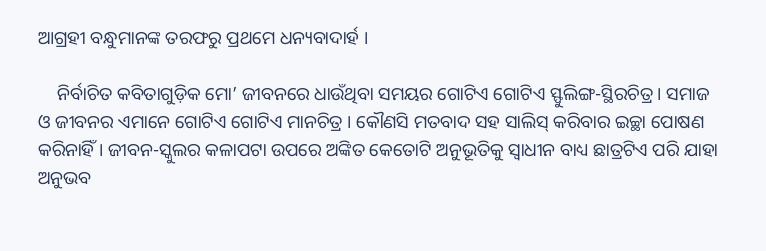ଆଗ୍ରହୀ ବନ୍ଧୁମାନଙ୍କ ତରଫରୁ ପ୍ରଥମେ ଧନ୍ୟବାଦାର୍ହ ।

    ନିର୍ବାଚିତ କବିତାଗୁଡ଼ିକ ମୋ’ ଜୀବନରେ ଧାଉଁଥିବା ସମୟର ଗୋଟିଏ ଗୋଟିଏ ସ୍ଫୁଲିଙ୍ଗ-ସ୍ଥିରଚିତ୍ର । ସମାଜ ଓ ଜୀବନର ଏମାନେ ଗୋଟିଏ ଗୋଟିଏ ମାନଚିତ୍ର । କୌଣସି ମତବାଦ ସହ ସାଲିସ୍ କରିବାର ଇଚ୍ଛା ପୋଷଣ କରିନାହିଁ । ଜୀବନ-ସ୍କୁଲର କଳାପଟା ଉପରେ ଅଙ୍କିତ କେତୋଟି ଅନୁଭୂତିକୁ ସ୍ୱାଧୀନ ବାଧ୍ୟ ଛାତ୍ରଟିଏ ପରି ଯାହା ଅନୁଭବ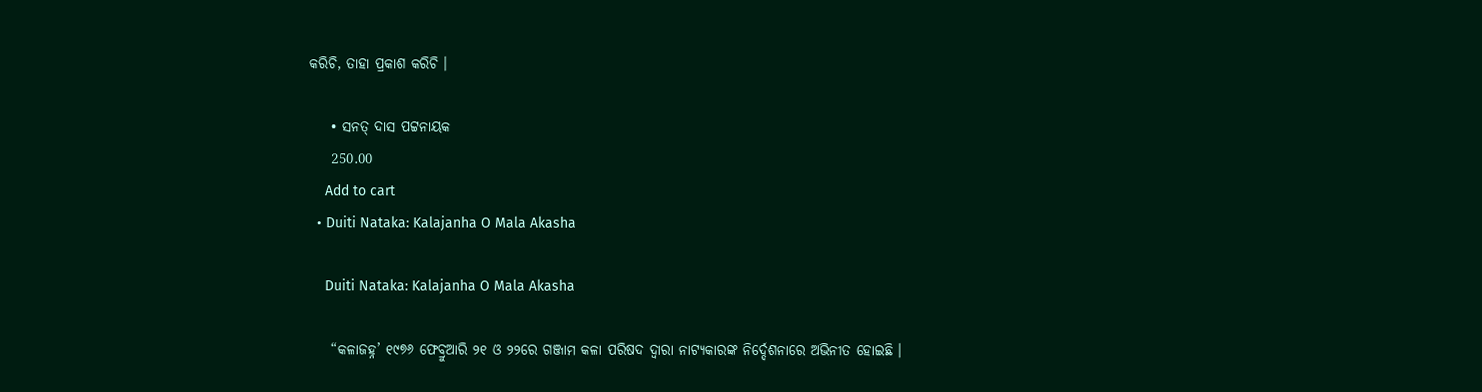କରିଚି, ତାହା ପ୍ରକାଶ କରିଚି ।

    • ସନତ୍ ଦାସ ପଟ୍ଟନାୟକ
    250.00
    Add to cart
  • Duiti Nataka: Kalajanha O Mala Akasha

    Duiti Nataka: Kalajanha O Mala Akasha

    “କଳାଜହ୍ନ’ ୧୯୭୬ ଫେବ୍ରୁଆରି ୨୧ ଓ ୨୨ରେ ଗଞ୍ଜାମ କଳା ପରିଷଦ ଦ୍ୱାରା ନାଟ୍ୟକାରଙ୍କ ନିର୍ଦ୍ଦେଶନାରେ ଅଭିନୀତ ହୋଇଛି ।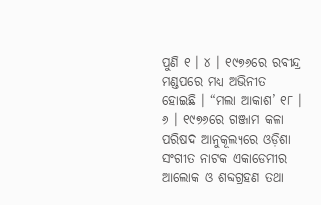ପୁଣି ୧ । ୪ । ୧୯୭୬ରେ ରବୀନ୍ଦ୍ର ମଣ୍ଡପରେ ମଧ୍ୟ ଅଭିନୀତ ହୋଇଛି । “ମଲା ଆକାଶ’ ୧୮ । ୬ । ୧୯୭୬ରେ ଗଞ୍ଜାମ କଳା ପରିଷଦ ଆନୁକୂଲ୍ୟରେ ଓଡ଼ିଶା ସଂଗୀତ ନାଟକ ଏକାଡେମୀର ଆଲୋକ ଓ ଶବ୍ଦଗ୍ରହଣ ତଥା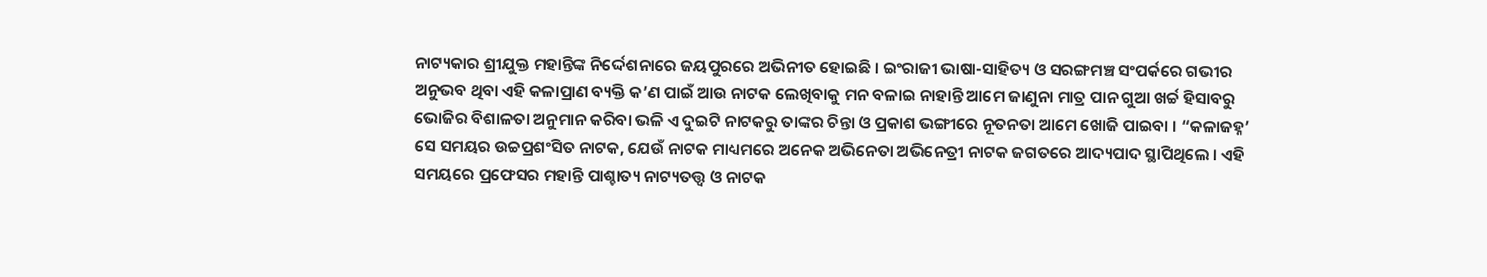ନାଟ୍ୟକାର ଶ୍ରୀଯୁକ୍ତ ମହାନ୍ତିଙ୍କ ନିର୍ଦ୍ଦେଶନାରେ ଜୟପୁରରେ ଅଭିନୀତ ହୋଇଛି । ଇଂରାଜୀ ଭାଷା-ସାହିତ୍ୟ ଓ ସରଙ୍ଗମଞ୍ଚ ସଂପର୍କରେ ଗଭୀର ଅନୁଭବ ଥିବା ଏହି କଳାପ୍ରାଣ ବ୍ୟକ୍ତି କ’ଣ ପାଇଁ ଆଉ ନାଟକ ଲେଖିବାକୁ ମନ ବଳାଇ ନାହାନ୍ତି ଆମେ ଜାଣୁନା ମାତ୍ର ପାନ ଗୁଆ ଖର୍ଚ୍ଚ ହିସାବରୁ ଭୋଜିର ବିଶାଳତା ଅନୁମାନ କରିବା ଭଳି ଏ ଦୁଇଟି ନାଟକରୁ ତାଙ୍କର ଚିନ୍ତା ଓ ପ୍ରକାଶ ଭଙ୍ଗୀରେ ନୂତନତା ଆମେ ଖୋଜି ପାଇବା । “କଳାଜହ୍ନ’ ସେ ସମୟର ଉଚ୍ଚପ୍ରଶଂସିତ ନାଟକ, ଯେଉଁ ନାଟକ ମାଧ୍ୟମରେ ଅନେକ ଅଭିନେତା ଅଭିନେତ୍ରୀ ନାଟକ ଜଗତରେ ଆଦ୍ୟପାଦ ସ୍ଥାପିଥିଲେ । ଏହି ସମୟରେ ପ୍ରଫେସର ମହାନ୍ତି ପାଶ୍ଚାତ୍ୟ ନାଟ୍ୟତତ୍ତ୍ୱ ଓ ନାଟକ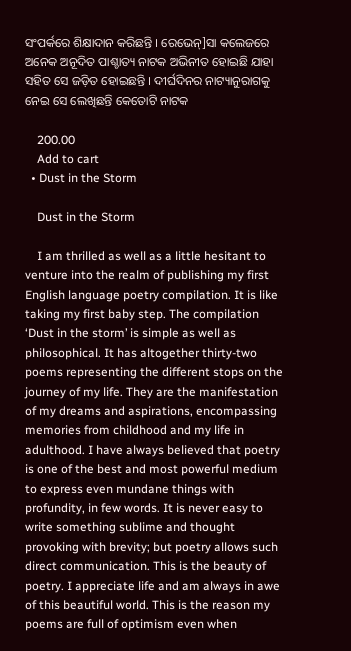ସଂପର୍କରେ ଶିକ୍ଷାଦାନ କରିଛନ୍ତି । ରେଭେନ୍]ସା କଲେଜରେ ଅନେକ ଅନୂଦିତ ପାଶ୍ଚାତ୍ୟ ନାଟକ ଅଭିନୀତ ହୋଇଛି ଯାହା ସହିତ ସେ ଜଡ଼ିତ ହୋଇଛନ୍ତି । ଦୀର୍ଘଦିନର ନାଟ୍ୟାନୁରାଗକୁ ନେଇ ସେ ଲେଖିଛନ୍ତି କେତୋଟି ନାଟକ

    200.00
    Add to cart
  • Dust in the Storm

    Dust in the Storm

    I am thrilled as well as a little hesitant to venture into the realm of publishing my first English language poetry compilation. It is like taking my first baby step. The compilation ‘Dust in the storm’ is simple as well as philosophical. It has altogether thirty-two poems representing the different stops on the journey of my life. They are the manifestation of my dreams and aspirations, encompassing memories from childhood and my life in adulthood. I have always believed that poetry is one of the best and most powerful medium to express even mundane things with profundity, in few words. It is never easy to write something sublime and thought provoking with brevity; but poetry allows such direct communication. This is the beauty of poetry. I appreciate life and am always in awe of this beautiful world. This is the reason my poems are full of optimism even when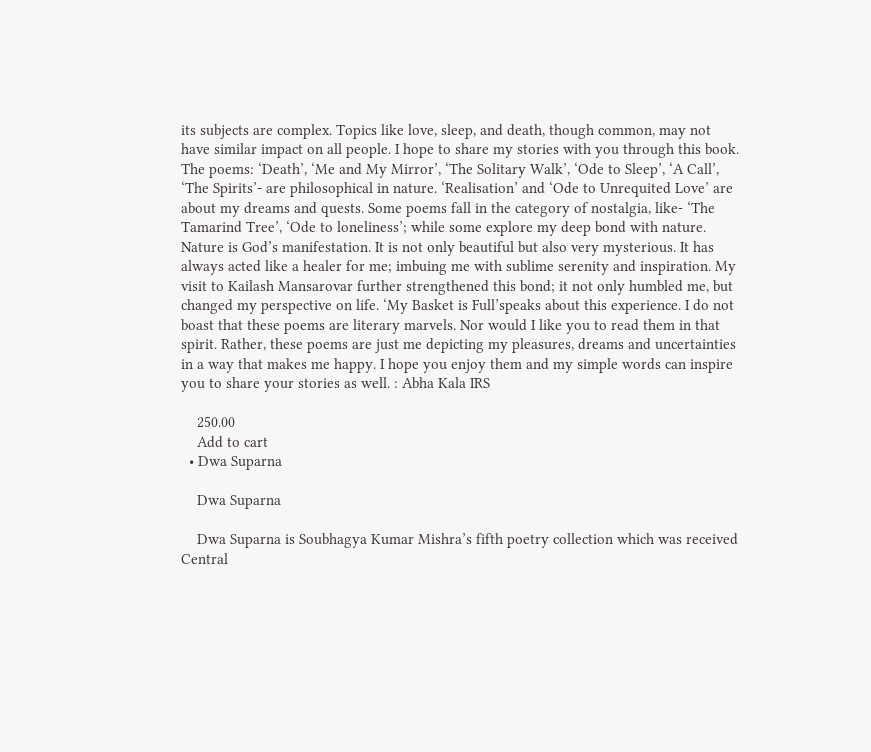its subjects are complex. Topics like love, sleep, and death, though common, may not have similar impact on all people. I hope to share my stories with you through this book. The poems: ‘Death’, ‘Me and My Mirror’, ‘The Solitary Walk’, ‘Ode to Sleep’, ‘A Call’, ‘The Spirits’- are philosophical in nature. ‘Realisation’ and ‘Ode to Unrequited Love’ are about my dreams and quests. Some poems fall in the category of nostalgia, like- ‘The Tamarind Tree’, ‘Ode to loneliness’; while some explore my deep bond with nature. Nature is God’s manifestation. It is not only beautiful but also very mysterious. It has always acted like a healer for me; imbuing me with sublime serenity and inspiration. My visit to Kailash Mansarovar further strengthened this bond; it not only humbled me, but changed my perspective on life. ‘My Basket is Full’speaks about this experience. I do not boast that these poems are literary marvels. Nor would I like you to read them in that spirit. Rather, these poems are just me depicting my pleasures, dreams and uncertainties in a way that makes me happy. I hope you enjoy them and my simple words can inspire you to share your stories as well. : Abha Kala IRS

    250.00
    Add to cart
  • Dwa Suparna

    Dwa Suparna

    Dwa Suparna is Soubhagya Kumar Mishra’s fifth poetry collection which was received Central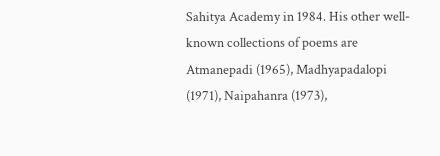Sahitya Academy in 1984. His other well-known collections of poems are Atmanepadi (1965), Madhyapadalopi (1971), Naipahanra (1973),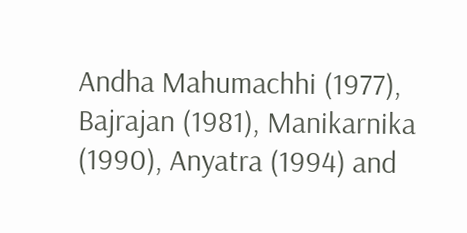Andha Mahumachhi (1977), Bajrajan (1981), Manikarnika (1990), Anyatra (1994) and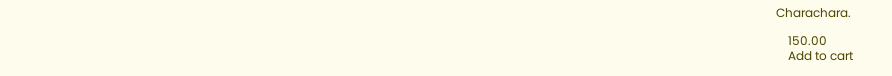Charachara.

    150.00
    Add to cart